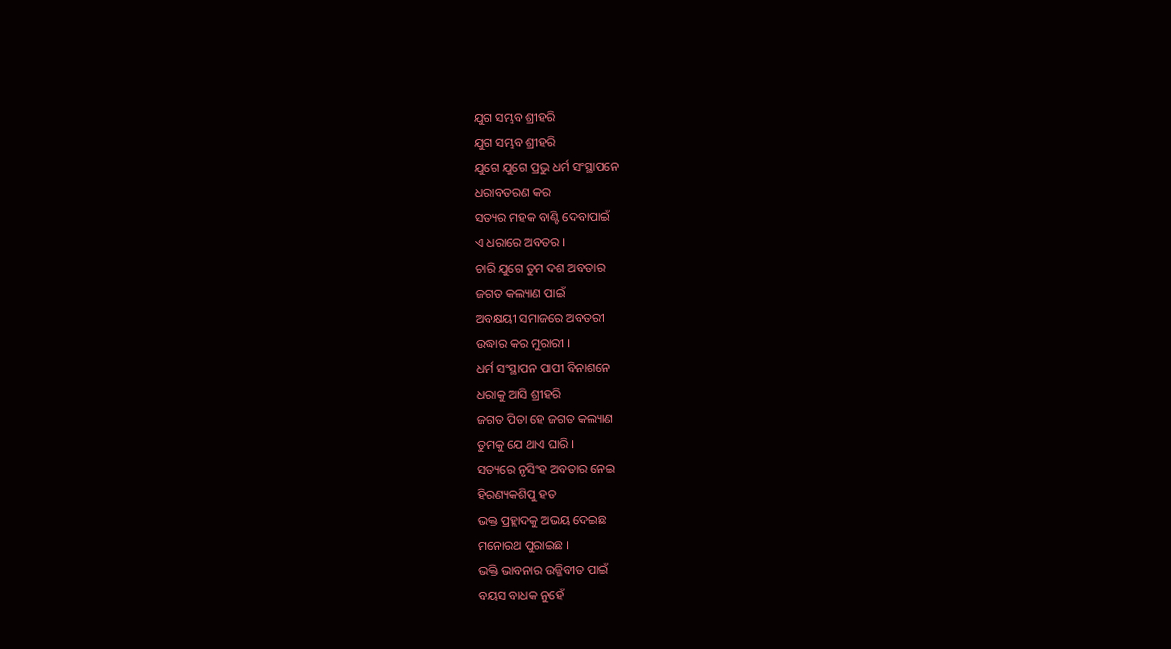ଯୁଗ ସମ୍ଭବ ଶ୍ରୀହରି
ଯୁଗ ସମ୍ଭବ ଶ୍ରୀହରି
ଯୁଗେ ଯୁଗେ ପ୍ରଭୁ ଧର୍ମ ସଂସ୍ଥାପନେ
ଧରାବତରଣ କର
ସତ୍ୟର ମହକ ବାଣ୍ଟି ଦେବାପାଇଁ
ଏ ଧରାରେ ଅବତର ।
ଚାରି ଯୁଗେ ତୁମ ଦଶ ଅବତାର
ଜଗତ କଲ୍ୟାଣ ପାଇଁ
ଅବକ୍ଷୟୀ ସମାଜରେ ଅବତରୀ
ଉଦ୍ଧାର କର ମୁରାରୀ ।
ଧର୍ମ ସଂସ୍ଥାପନ ପାପୀ ବିନାଶନେ
ଧରାକୁ ଆସି ଶ୍ରୀହରି
ଜଗତ ପିତା ହେ ଜଗତ କଲ୍ୟାଣ
ତୁମକୁ ଯେ ଥାଏ ଘାରି ।
ସତ୍ୟରେ ନୃସିଂହ ଅବତାର ନେଇ
ହିରଣ୍ୟକଶିପୁ ହତ
ଭକ୍ତ ପ୍ରହ୍ଲାଦକୁ ଅଭୟ ଦେଇଛ
ମନୋରଥ ପୁରାଇଛ ।
ଭକ୍ତି ଭାବନାର ଉଜ୍ଜିବୀତ ପାଇଁ
ବୟସ ବାଧକ ନୁହେଁ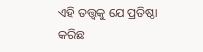ଏହି ତତ୍ତ୍ଵକୁ ଯେ ପ୍ରତିଷ୍ଠା କରିଛ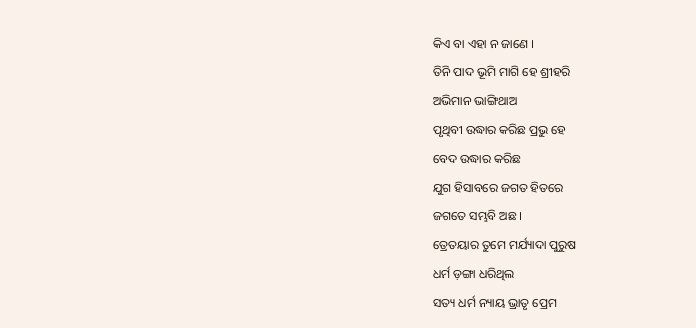କିଏ ବା ଏହା ନ ଜାଣେ ।
ତିନି ପାଦ ଭୂମି ମାଗି ହେ ଶ୍ରୀହରି
ଅଭିମାନ ଭାଙ୍ଗିଥାଅ
ପୃଥିବୀ ଉଦ୍ଧାର କରିଛ ପ୍ରଭୁ ହେ
ବେଦ ଉଦ୍ଧାର କରିଛ
ଯୁଗ ହିସାବରେ ଜଗତ ହିତରେ
ଜଗତେ ସମ୍ଭବି ଅଛ ।
ତ୍ରେତୟାର ତୁମେ ମର୍ଯ୍ୟାଦା ପୁରୁଷ
ଧର୍ମ ଡ଼ଙ୍ଗା ଧରିଥିଲ
ସତ୍ୟ ଧର୍ମ ନ୍ୟାୟ ଭ୍ରାତୃ ପ୍ରେମ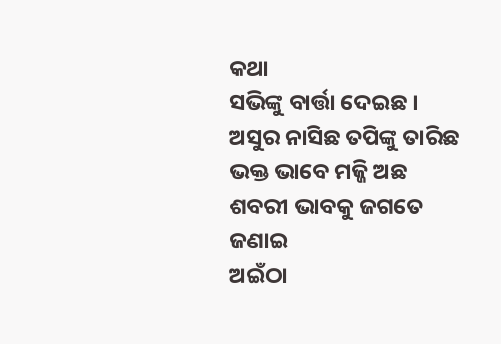କଥା
ସଭିଙ୍କୁ ବାର୍ତ୍ତା ଦେଇଛ ।
ଅସୁର ନାସିଛ ତପିଙ୍କୁ ତାରିଛ
ଭକ୍ତ ଭାବେ ମଜ୍ଜି ଅଛ
ଶବରୀ ଭାବକୁ ଜଗତେ ଜଣାଇ
ଅଇଁଠା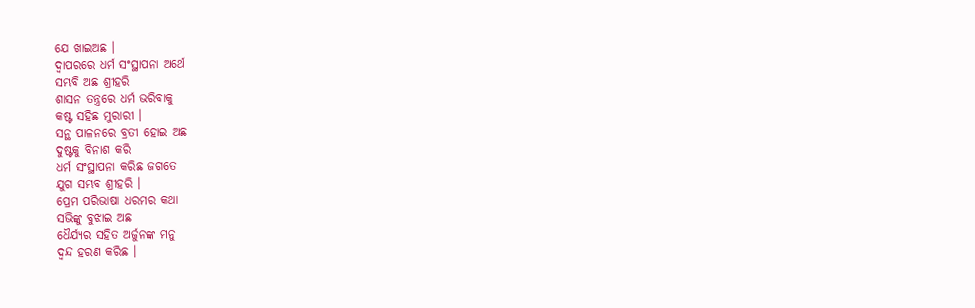ଯେ ଖାଇଅଛ ।
ଦ୍ୱାପରରେ ଧର୍ମ ସଂସ୍ଥାପନା ଅର୍ଥେ
ସମ୍ଭବି ଅଛ ଶ୍ରୀହରି
ଶାସନ ତନ୍ତ୍ରରେ ଧର୍ମ ଭରିବାକୁ
କଷ୍ଟ ସହିଛ ମୁରାରୀ ।
ସନ୍ଥ ପାଳନରେ ବ୍ରତୀ ହୋଇ ଅଛ
ଦୁଷ୍ଟକୁ ବିନାଶ କରି
ଧର୍ମ ସଂସ୍ଥାପନା କରିଛ ଜଗତେ
ଯୁଗ ସମ୍ଭବ ଶ୍ରୀହରି ।
ପ୍ରେମ ପରିଭାଷା ଧରମର କଥା
ସଭିଙ୍କୁ ବୁଝାଇ ଅଛ
ଧୈର୍ଯ୍ୟର ସହିତ ଅର୍ଜୁନଙ୍କ ମନୁ
ଦ୍ଵନ୍ଦ ହରଣ କରିଛ ।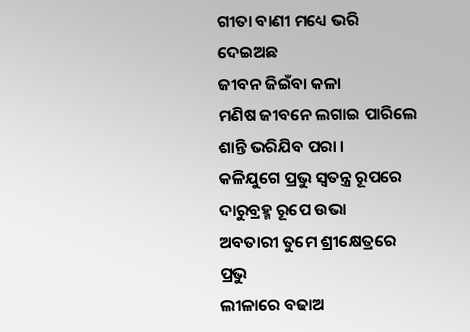ଗୀତା ବାଣୀ ମଧ୍ୟେ ଭରି ଦେଇଅଛ
ଜୀବନ ଜିଇଁବା କଳା
ମଣିଷ ଜୀବନେ ଲଗାଇ ପାରିଲେ
ଶାନ୍ତି ଭରିଯିବ ପରା ।
କଳିଯୁଗେ ପ୍ରଭୁ ସ୍ୱତନ୍ତ୍ର ରୂପରେ
ଦାରୁବ୍ରହ୍ମ ରୂପେ ଉଭା
ଅବତାରୀ ତୁମେ ଶ୍ରୀକ୍ଷେତ୍ରରେ ପ୍ରଭୁ
ଲୀଳାରେ ବଢାଅ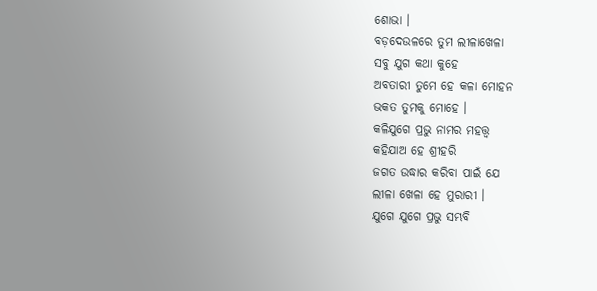ଶୋଭା ।
ବଡ଼ଦେଉଳରେ ତୁମ ଲୀଳାଖେଳା
ସବୁ ଯୁଗ କଥା କୁହେ
ଅବତାରୀ ତୁମେ ହେ କଳା ମୋହନ
ଭକତ ତୁମକୁ ମୋହେ ।
କଳିଯୁଗେ ପ୍ରଭୁ ନାମର ମହତ୍ତ୍ୱ
କହିଯାଅ ହେ ଶ୍ରୀହରି
ଜଗତ ଉଦ୍ଧାର କରିବା ପାଇଁ ଯେ
ଲୀଳା ଖେଳା ହେ ମୁରାରୀ ।
ଯୁଗେ ଯୁଗେ ପ୍ରଭୁ ସମ୍ଭବି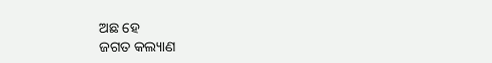ଅଛ ହେ
ଜଗତ କଲ୍ୟାଣ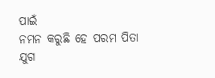ପାଇଁ
ନମନ କରୁଛି ହେ ପରମ ପିତା
ଯୁଗ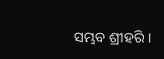ସମ୍ଭବ ଶ୍ରୀହରି ।